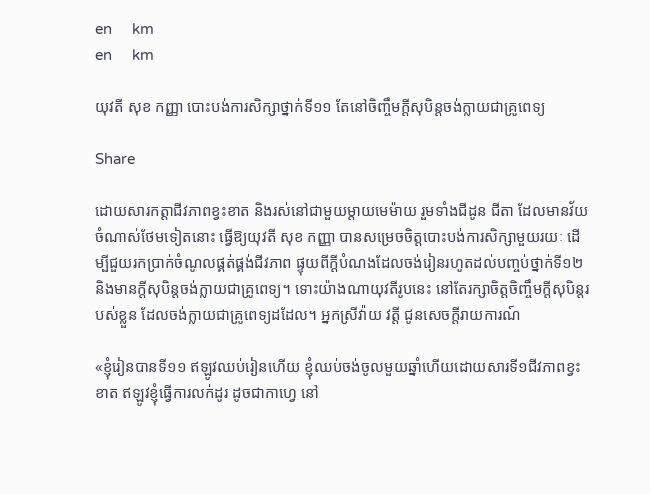en     km
en     km

យុវតី សុខ កញ្ញា បោះបង់ការសិក្សាថ្នាក់ទី១១ តែនៅចិញ្ចឹមក្តីសុបិន្តចង់ក្លាយជាគ្រូពេទ្យ

Share

ដោយសារកត្តាជីវភាពខ្វះខាត និងរស់នៅជាមួយម្តាយមេម៉ាយ រួមទាំងជីដូន ជីតា ដែលមានវ័យចំណាស់ថែមទៀតនោះ ធ្វើឱ្យយុវតី សុខ កញ្ញា បានសម្រេចចិត្តបោះបង់ការសិក្សាមួយរយៈ ដើម្បីជួយរកប្រាក់ចំណូលផ្គត់ផ្គង់ជីវភាព ផ្ទុយពីក្តីបំណងដែលចង់រៀនរហូតដល់បញ្ចប់ថ្នាក់ទី១២ និងមានក្តីសុបិន្តចង់ក្លាយជាគ្រូពេទ្យ។ ទោះយ៉ាងណាយុវតីរូបនេះ នៅតែរក្សាចិត្តចិញ្ចឹមក្តីសុបិន្តរបស់ខ្លួន ដែលចង់ក្លាយជាគ្រូពេទ្យដដែល។ អ្នកស្រីវ៉ាយ វត្តី ជូនសេចក្តីរាយការណ៍

«ខ្ញុំរៀនបានទី១១ ឥឡូវឈប់រៀនហើយ ខ្ញុំឈប់ចង់ចូលមួយឆ្នាំហើយដោយសារទី១ជីវភាពខ្វះខាត ឥឡូវខ្ញុំធ្វើការលក់ដូរ ដូចជាកាហ្វេ នៅ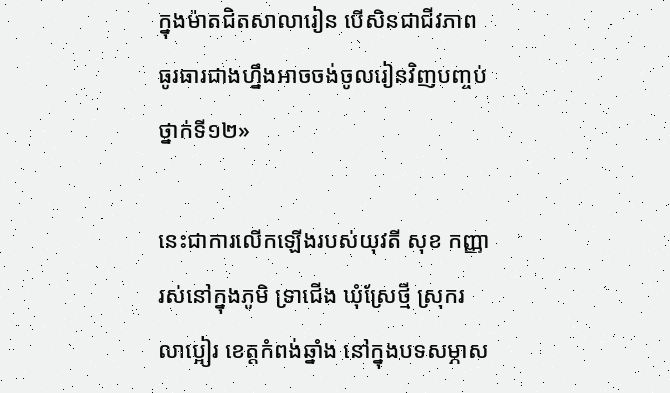ក្នុងម៉ាតជិតសាលារៀន បើសិនជាជីវភាពធូរធារជាងហ្នឹងអាចចង់ចូលរៀនវិញបញ្ចប់ថ្នាក់ទី១២»

នេះជាការលើកឡើងរបស់យុវតី សុខ កញ្ញា រស់នៅក្នុងភូមិ ទ្រាជើង ឃុំស្រែថ្មី ស្រុករលាប្អៀរ ខេត្តកំពង់ឆ្នាំង នៅក្នុងបទសម្ភាស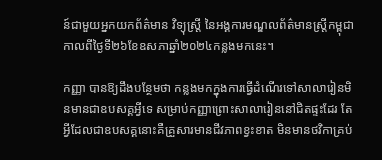ន៍ជាមួយអ្នកយកព័ត៌មាន វិទ្យុស្រ្តី នៃអង្គការមណ្ឌលព័ត៌មានស្រ្តីកម្ពុជាកាលពីថ្ងៃទី២៦ខែឧសភាឆ្នាំ២០២៤កន្លងមកនេះ។

កញ្ញា បានឱ្យដឹងបន្ថែមថា កន្លងមកក្នុងការធ្វើដំណើរទៅសាលារៀនមិនមានជាឧបសគ្គអ្វីទេ សម្រាប់កញ្ញាព្រោះសាលារៀននៅជិតផ្ទះដែរ តែអ្វីដែលជាឧបសគ្គនោះគឺគ្រួសារមានជីវភាពខ្វះខាត មិនមានថវិកាគ្រប់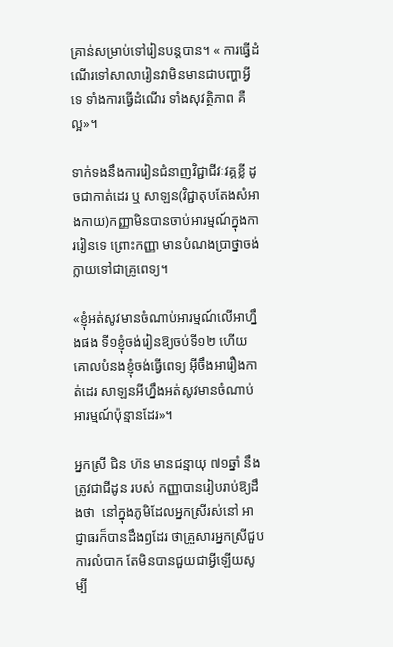គ្រាន់សម្រាប់ទៅរៀនបន្តបាន។ « ការធ្វើដំណើរទៅសាលារៀនវាមិនមានជាបញ្ហាអ្វីទេ ទាំងការធ្វើដំណើរ ទាំងសុវត្ថិភាព គឺល្អ»។

ទាក់ទងនឹងការរៀនជំនាញវិជ្ជាជីវៈវគ្គខ្លី ដូចជាកាត់ដេរ ឬ សាឡន(វិជ្ជាតុបតែងសំអាងកាយ)កញ្ញាមិនបានចាប់អារម្មណ៍ក្នុងការរៀនទេ ព្រោះកញ្ញា មានបំណងប្រាថ្នាចង់ក្លាយទៅជាគ្រូពេទ្យ។

«ខ្ញុំអត់សូវមានចំណាប់អារម្មណ៍លើអាហ្នឹងផង ទី១ខ្ញុំចង់រៀនឱ្យចប់ទី១២ ហើយគោលបំនងខ្ញុំចង់ធ្វើពេទ្យ អ៊ីចឹងអារឿងកាត់ដេរ សាឡនអីហ្នឹងអត់សូវមានចំណាប់អារម្មណ៍ប៉ុន្មានដែរ»។

អ្នកស្រី ជិន ហ៊ន មានជន្មាយុ ៧១ឆ្នាំ នឹងត្រូវជាជីដូន របស់ កញ្ញាបានរៀបរាប់ឱ្យដឹងថា  នៅក្នុងភូមិដែលអ្នកស្រីរស់នៅ អាជ្ញាធរក៏បានដឹងឭដែរ ថាគ្រួសារអ្នកស្រីជួបការលំបាក តែមិនបានជួយជាអ្វីឡើយសូម្បី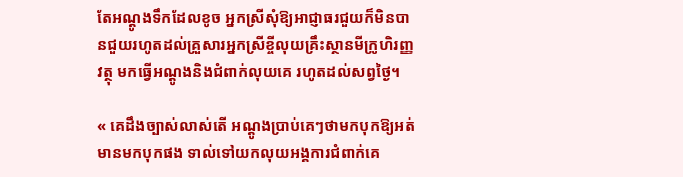តែអណ្តូងទឹកដែលខូច អ្នកស្រីសុំឱ្យអាជ្ញាធរជួយក៏មិនបានជួយរហូតដល់គ្រួសារអ្នកស្រីខ្ចីលុយគ្រឹះស្ថានមីក្រូហិរញ្ញវត្ថុ មកធ្វើអណ្តូងនិងជំពាក់លុយគេ រហូតដល់សព្វថ្ងៃ។

« គេដឹងច្បាស់លាស់តើ អណ្តូងប្រាប់គេៗថាមកបុកឱ្យអត់មានមកបុកផង ទាល់ទៅយកលុយអង្គការជំពាក់គេ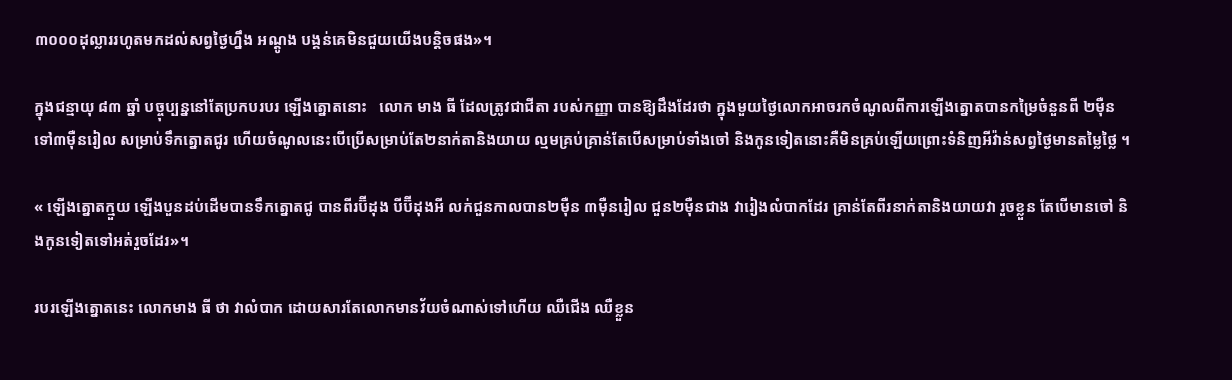៣០០០ដុល្លាររហូតមកដល់សព្វថ្ងៃហ្នឹង អណ្តូង បង្គន់គេមិនជួយយើងបន្តិចផង»។

ក្នុងជន្មាយុ ៨៣ ឆ្នាំ បច្ចុប្បន្ននៅតែប្រកបរបរ ឡើងត្នោតនោះ   លោក មាង ធី ដែលត្រូវជាជីតា របស់កញ្ញា បានឱ្យដឹងដែរថា ក្នុងមួយថ្ងៃលោកអាចរកចំណូលពីការឡើងត្នោតបានកម្រៃចំនួនពី ២ម៉ឺនទៅ៣ម៉ឺនរៀល សម្រាប់ទឹកត្នោតជូរ ហើយចំណូលនេះបើប្រើសម្រាប់តែ២នាក់តានិងយាយ ល្មមគ្រប់គ្រាន់តែបើសម្រាប់ទាំងចៅ និងកូនទៀតនោះគឺមិនគ្រប់ឡើយព្រោះទំនិញអីវ៉ាន់សព្វថ្ងៃមានតម្លៃថ្លៃ ។

« ឡើងត្នោតក្មួយ ឡើងបួនដប់ដើមបានទឹកត្នោតជូ បានពីរប៊ីដុង បីប៊ីដុងអី លក់ជួនកាលបាន២ម៉ឺន ៣ម៉ឺនរៀល ជួន២ម៉ឺនជាង វារៀងលំបាកដែរ គ្រាន់តែពីរនាក់តានិងយាយវា រួចខ្លួន តែបើមានចៅ និងកូនទៀតទៅអត់រួចដែរ»។

របរឡើងត្នោតនេះ លោកមាង ធី ថា វាលំបាក ដោយសារតែលោកមានវ័យចំណាស់ទៅហើយ ឈឺជើង ឈឺខ្លួន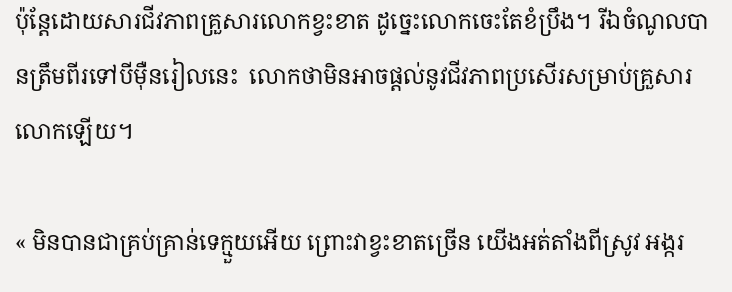ប៉ុន្តែដោយសារជីវភាពគ្រួសារលោកខ្វះខាត ដូច្នេះលោកចេះតែខំប្រឹង។ រីឯចំណូលបានត្រឹមពីរទៅបីម៉ឺនរៀលនេះ  លោកថាមិនអាចផ្ដល់នូវជីវភាពប្រសើរសម្រាប់គ្រួសារលោកឡើយ។

« មិនបានជាគ្រប់គ្រាន់ទេក្មួយអើយ ព្រោះវាខ្វះខាតច្រើន យើងអត់តាំងពីស្រូវ អង្ករ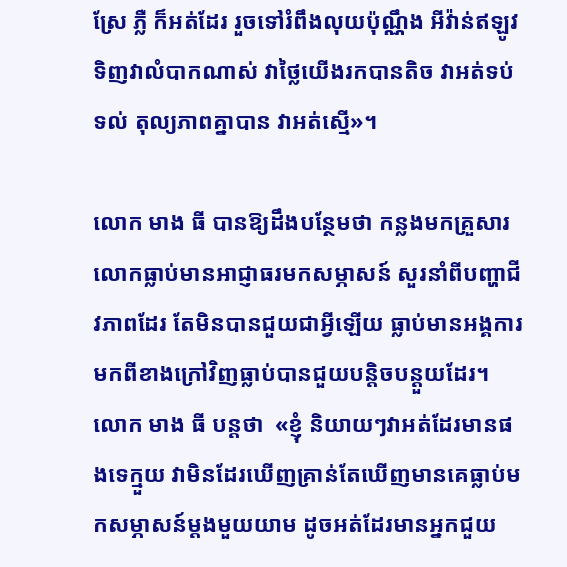ស្រែ ភ្លឺ ក៏អត់ដែរ រួចទៅរំពឹងលុយប៉ុណ្ណឹង អីវ៉ាន់ឥឡូវទិញវាលំបាកណាស់ វាថ្លៃយើងរកបានតិច វាអត់ទប់ទល់ តុល្យភាពគ្នាបាន វាអត់ស្មើ»។

លោក មាង ធី បានឱ្យដឹងបន្ថែមថា កន្លងមកគ្រួសារលោកធ្លាប់មានអាជ្ញាធរមកសម្ភាសន៍ សួរនាំពីបញ្ហាជីវភាពដែរ តែមិនបានជួយជាអ្វីឡើយ ធ្លាប់មានអង្គការមកពីខាងក្រៅវិញធ្លាប់បានជួយបន្តិចបន្តួយដែរ។ លោក មាង ធី បន្តថា  «ខ្ញុំ និយាយៗវាអត់ដែរមានផងទេក្មួយ វាមិនដែរឃើញគ្រាន់តែឃើញមានគេធ្លាប់មកសម្ភាសន៍ម្តងមួយយាម ដូចអត់ដែរមានអ្នកជួយ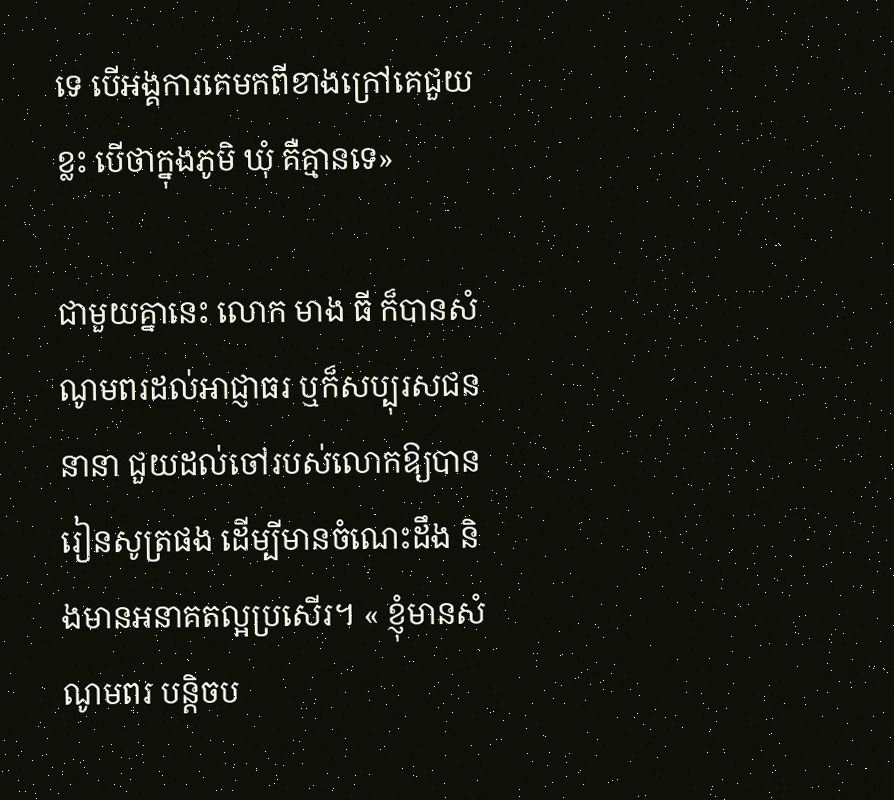ទេ បើអង្គការគេមកពីខាងក្រៅគេជួយខ្លះ បើថាក្នុងភូមិ ឃុំ គឺគ្មានទេ»

ជាមួយគ្នានេះ លោក មាង ធី ក៏បានសំណូមពរដល់អាជ្ញាធរ ឬក៏សប្បុរសជននានា ជួយដល់ចៅរបស់លោកឱ្យបានរៀនសូត្រផង ដើម្បីមានចំណេះដឹង និងមានអនាគតល្អប្រសើរ។ « ខ្ញុំមានសំណូមពរ បន្តិចប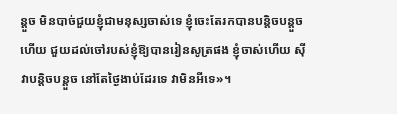ន្តួច មិនបាច់ជួយខ្ញុំជាមនុស្សចាស់ទេ ខ្ញុំចេះតែរកបានបន្តិចបន្តួចហើយ ជួយដល់ចៅរបស់ខ្ញុំឱ្យបានរៀនសូត្រផង ខ្ញុំចាស់ហើយ ស៊ីវាបន្តិចបន្តួច នៅតែថ្ងៃងាប់ដែរទេ វាមិនអីទេ»។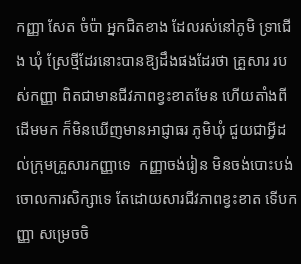កញ្ញា សែត ចំប៉ា អ្នកជិតខាង ដែលរស់នៅភូមិ ទ្រាជើង ឃុំ ស្រែថ្មីដែរនោះបានឱ្យដឹងផងដែរថា គ្រួសារ របស់កញ្ញា ពិតជាមានជីវភាពខ្វះខាតមែន ហើយតាំងពីដើមមក ក៏មិនឃើញមានអាជ្ញាធរ ភូមិឃុំ ជួយជាអ្វីដល់ក្រុមគ្រួសារកញ្ញាទេ  កញ្ញាចង់រៀន មិនចង់បោះបង់ចោលការសិក្សាទេ តែដោយសារជីវភាពខ្វះខាត ទើបកញ្ញា សម្រេចចិ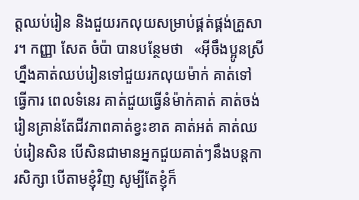ត្តឈប់រៀន និងជួយរកលុយសម្រាប់ផ្គត់ផ្គង់គ្រួសារ។ កញ្ញា សែត ចំប៉ា បានបន្ថែមថា   «អ៊ីចឹងប្អូនស្រីហ្នឹងគាត់ឈប់រៀនទៅជួយរកលុយម៉ាក់ គាត់ទៅធ្វើការ ពេលទំនេរ គាត់ជួយធ្វើនំម៉ាក់គាត់ គាត់ចង់រៀនគ្រាន់តែជីវភាពគាត់ខ្វះខាត គាត់អត់ គាត់ឈប់រៀនសិន បើសិនជាមានអ្នកជួយគាត់ៗនឹងបន្តការសិក្សា បើតាមខ្ញុំវិញ សូម្បីតែខ្ញុំក៏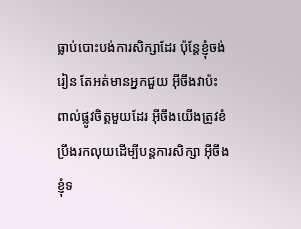ធ្លាប់បោះបង់ការសិក្សាដែរ ប៉ុន្តែខ្ញុំចង់រៀន តែអត់មានអ្នកជួយ អ៊ីចឹងវាប៉ះពាល់ផ្លូវចិត្តមួយដែរ អ៊ីចឹងយើងត្រូវខំប្រឹងរកលុយដើម្បីបន្តការសិក្សា អ៊ីចឹងខ្ញុំទ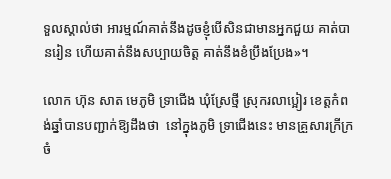ទួលស្គាល់ថា អារម្មណ៍គាត់នឹងដូចខ្ញុំបើសិនជាមានអ្នកជួយ គាត់បានរៀន ហើយគាត់នឹងសប្បាយចិត្ត គាត់នឹងខំប្រឹងប្រែង»។

លោក ហ៊ុន សាត មេភូមិ ទ្រាជើង ឃុំស្រែថ្មី ស្រុករលាប្អៀរ ខេត្តកំពង់ឆ្នាំបានបញ្ជាក់ឱ្យដឹងថា  នៅក្នុងភូមិ ទ្រាជើងនេះ មានគ្រួសារក្រីក្រចំ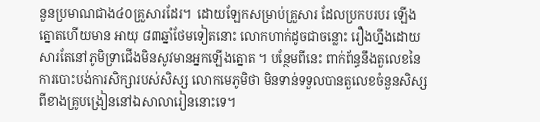នួនប្រមាណជាង៤០គ្រួសារដែរ។  ដោយឡែកសម្រាប់គ្រួសារ ដែលប្រកបរបរ ឡើងត្នោតហើយមាន អាយុ ៨៣ឆ្នាំថែមទៀតនោះ លោកហាក់ដូចជាចន្លោះ រឿងហ្នឹងដោយសារតែនៅភូមិទ្រាជើងមិនសូវមានអ្នកឡើងត្នោត ។ បន្ថែមពីនេះ ពាក់ព័ន្ធនឹងតួលេខនៃការបោះបង់ការសិក្សារបស់សិស្ស លោកមេភូមិថា មិនទាន់ទទួលបានតួលេខចំនួនសិស្សពីខាងគ្រូបង្រៀននៅឯសាលារៀននោះទេ។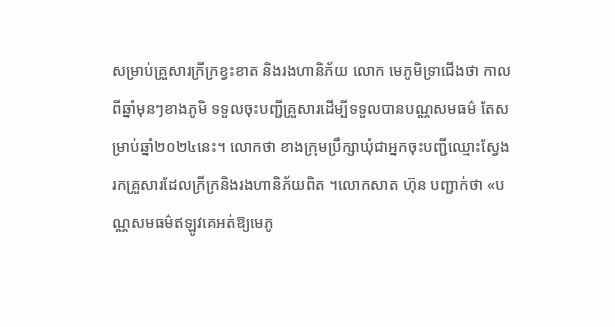សម្រាប់គ្រួសារក្រីក្រខ្វះខាត និងរងហានិភ័យ លោក មេភូមិទ្រាជើងថា កាលពីឆ្នាំមុនៗខាងភូមិ ទទួលចុះបញ្ជីគ្រួសារដើម្បីទទួលបានបណ្ណសមធម៌ តែសម្រាប់ឆ្នាំ២០២៤នេះ។ លោកថា ខាងក្រុមប្រឹក្សាឃុំជាអ្នកចុះបញ្ជីឈ្មោះស្វែងរកគ្រួសារដែលក្រីក្រនិងរងហានិភ័យពិត ។លោកសាត ហ៊ុន បញ្ជាក់ថា «បណ្ណសមធម៌ឥឡូវគេអត់ឱ្យមេភូ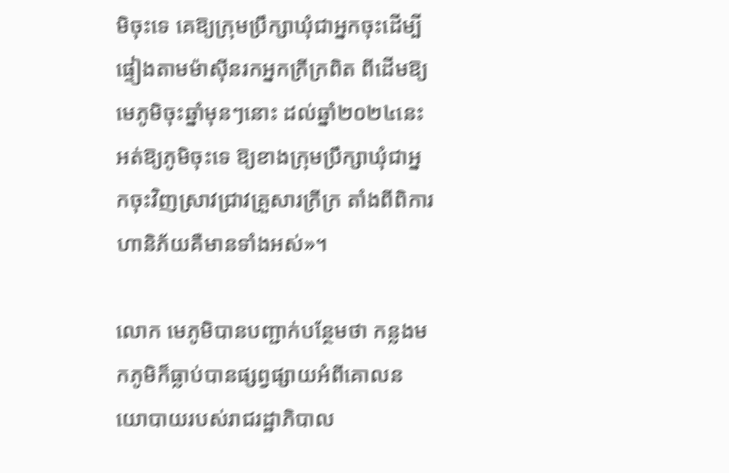មិចុះទេ គេឱ្យក្រុមប្រឹក្សាឃុំជាអ្នកចុះដើម្បីផ្ទៀងតាមម៉ាស៊ីនរកអ្នកក្រីក្រពិត ពីដើមឱ្យមេភូមិចុះឆ្នាំមុនៗនោះ ដល់ឆ្នាំ២០២៤នេះអត់ឱ្យភូមិចុះទេ ឱ្យខាងក្រុមប្រឹក្សាឃុំជាអ្នកចុះវិញស្រាវជ្រាវគ្រួសារក្រីក្រ តាំងពីពិការ ហានិភ័យគឺមានទាំងអស់»។

លោក មេភូមិបានបញ្ជាក់បន្ថែមថា កន្លងមកភូមិក៏ធ្លាប់បានផ្សព្វផ្សាយអំពីគោលនយោបាយរបស់រាជរដ្ឋាភិបាល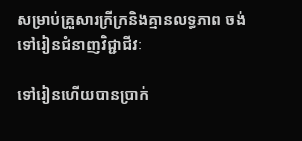សម្រាប់គ្រួសារក្រីក្រនិងគ្មានលទ្ធភាព ចង់ទៅរៀនជំនាញវិជ្ជាជីវៈ

ទៅរៀនហើយបានប្រាក់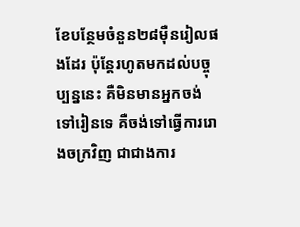ខែបន្ថែមចំនួន២៨ម៉ឺនរៀលផងដែរ ប៉ុន្តែរហូតមកដល់បច្ចុប្បន្ននេះ គឺមិនមានអ្នកចង់ទៅរៀនទេ គឺចង់ទៅធ្វើការរោងចក្រវិញ ជាជាងការ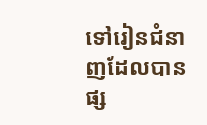ទៅរៀនជំនាញដែលបានផ្ស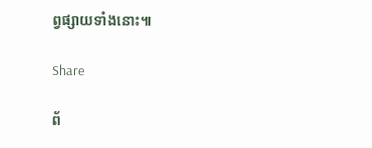ព្វផ្សាយទាំងនោះ៕

Share

ព័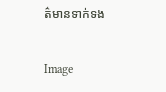ត៌មានទាក់ទង

Image